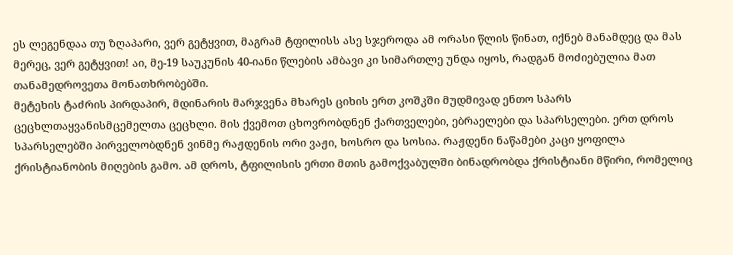ეს ლეგენდაა თუ ზღაპარი, ვერ გეტყვით, მაგრამ ტფილისს ასე სჯეროდა ამ ორასი წლის წინათ, იქნებ მანამდეც და მას მერეც, ვერ გეტყვით! აი, მე-19 საუკუნის 40-იანი წლების ამბავი კი სიმართლე უნდა იყოს, რადგან მოძიებულია მათ თანამედროვეთა მონათხრობებში.
მეტეხის ტაძრის პირდაპირ, მდინარის მარჯვენა მხარეს ციხის ერთ კოშკში მუდმივად ენთო სპარს ცეცხლთაყვანისმცემელთა ცეცხლი. მის ქვემოთ ცხოვრობდნენ ქართველები, ებრაელები და სპარსელები. ერთ დროს სპარსელებში პირველობდნენ ვინმე რაჟდენის ორი ვაჟი, ხოსრო და სოსია. რაჟდენი ნაწამები კაცი ყოფილა ქრისტიანობის მიღების გამო. ამ დროს, ტფილისის ერთი მთის გამოქვაბულში ბინადრობდა ქრისტიანი მწირი, რომელიც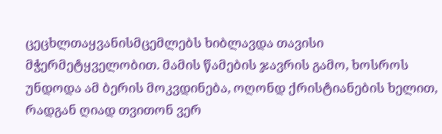ცეცხლთაყვანისმცემლებს ხიბლავდა თავისი მჭერმეტყველობით. მამის წამების ჯავრის გამო, ხოსროს უნდოდა ამ ბერის მოკვდინება, ოღონდ ქრისტიანების ხელით, რადგან ღიად თვითონ ვერ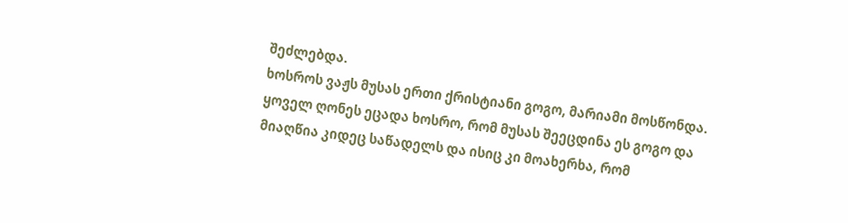შეძლებდა.
ხოსროს ვაჟს მუსას ერთი ქრისტიანი გოგო, მარიამი მოსწონდა. ყოველ ღონეს ეცადა ხოსრო, რომ მუსას შეეცდინა ეს გოგო და მიაღწია კიდეც საწადელს და ისიც კი მოახერხა, რომ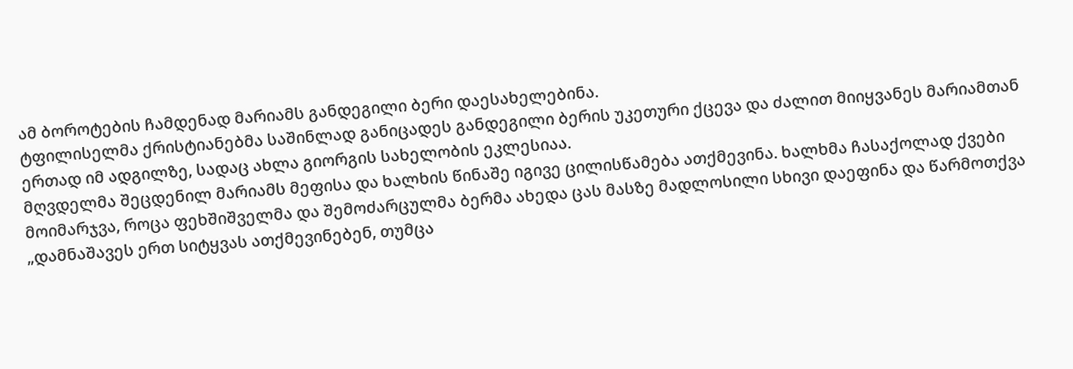ამ ბოროტების ჩამდენად მარიამს განდეგილი ბერი დაესახელებინა.
ტფილისელმა ქრისტიანებმა საშინლად განიცადეს განდეგილი ბერის უკეთური ქცევა და ძალით მიიყვანეს მარიამთან ერთად იმ ადგილზე, სადაც ახლა გიორგის სახელობის ეკლესიაა.
მღვდელმა შეცდენილ მარიამს მეფისა და ხალხის წინაშე იგივე ცილისწამება ათქმევინა. ხალხმა ჩასაქოლად ქვები მოიმარჯვა, როცა ფეხშიშველმა და შემოძარცულმა ბერმა ახედა ცას მასზე მადლოსილი სხივი დაეფინა და წარმოთქვა „დამნაშავეს ერთ სიტყვას ათქმევინებენ, თუმცა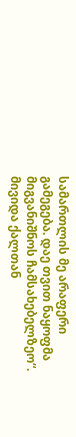სამართლის მე არაფერი გამეგება. დაე თვით ნაყოფმა მიგვანიშნოს ჩამსახებელზეო“. მივიდა ქალთან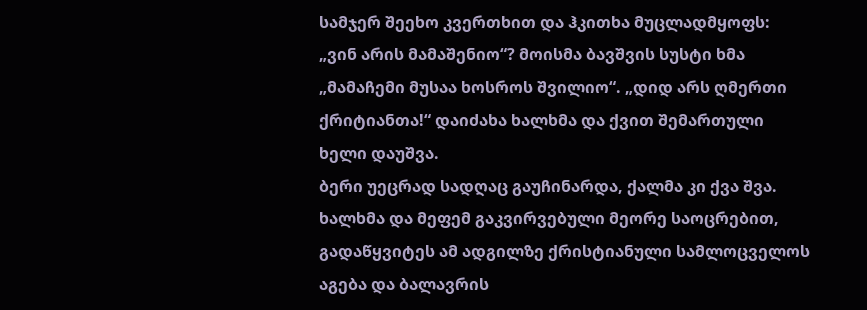სამჯერ შეეხო კვერთხით და ჰკითხა მუცლადმყოფს: „ვინ არის მამაშენიო“? მოისმა ბავშვის სუსტი ხმა „მამაჩემი მუსაა ხოსროს შვილიო“. „დიდ არს ღმერთი ქრიტიანთა!“ დაიძახა ხალხმა და ქვით შემართული ხელი დაუშვა.
ბერი უეცრად სადღაც გაუჩინარდა, ქალმა კი ქვა შვა. ხალხმა და მეფემ გაკვირვებული მეორე საოცრებით, გადაწყვიტეს ამ ადგილზე ქრისტიანული სამლოცველოს აგება და ბალავრის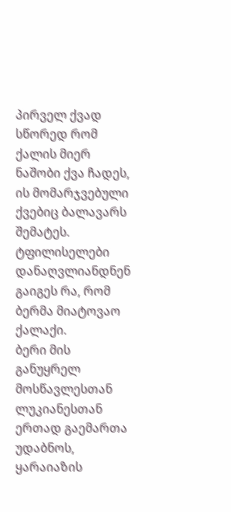პირველ ქვად სწორედ რომ ქალის მიერ ნაშობი ქვა ჩადეს, ის მომარჯვებული ქვებიც ბალავარს შემატეს.
ტფილისელები დანაღვლიანდნენ გაიგეს რა, რომ ბერმა მიატოვაო ქალაქი.
ბერი მის განუყრელ მოსწავლესთან ლუკიანესთან ერთად გაემართა უდაბნოს, ყარაიაზის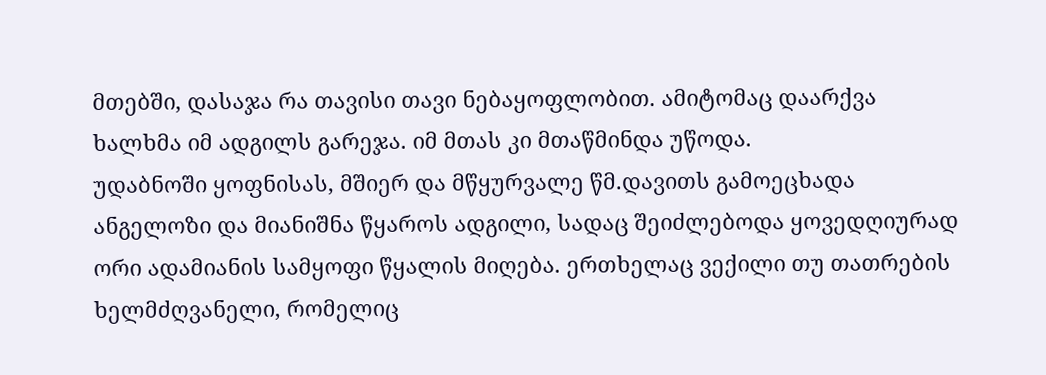მთებში, დასაჯა რა თავისი თავი ნებაყოფლობით. ამიტომაც დაარქვა ხალხმა იმ ადგილს გარეჯა. იმ მთას კი მთაწმინდა უწოდა.
უდაბნოში ყოფნისას, მშიერ და მწყურვალე წმ.დავითს გამოეცხადა ანგელოზი და მიანიშნა წყაროს ადგილი, სადაც შეიძლებოდა ყოვედღიურად ორი ადამიანის სამყოფი წყალის მიღება. ერთხელაც ვექილი თუ თათრების ხელმძღვანელი, რომელიც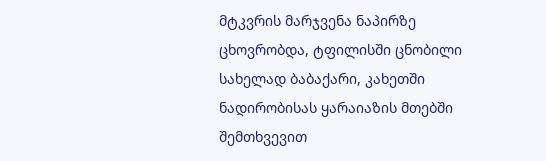მტკვრის მარჯვენა ნაპირზე ცხოვრობდა, ტფილისში ცნობილი სახელად ბაბაქარი, კახეთში ნადირობისას ყარაიაზის მთებში შემთხვევით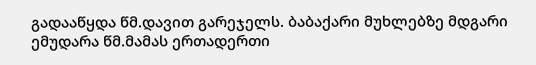გადააწყდა წმ.დავით გარეჯელს. ბაბაქარი მუხლებზე მდგარი ემუდარა წმ.მამას ერთადერთი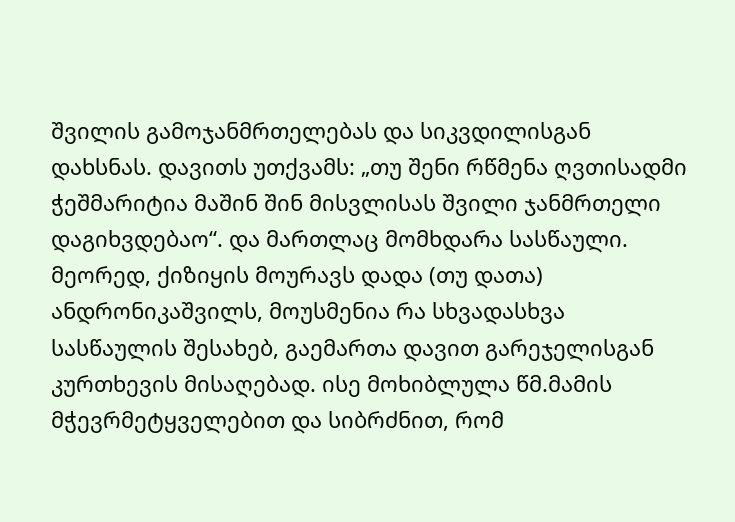შვილის გამოჯანმრთელებას და სიკვდილისგან დახსნას. დავითს უთქვამს: „თუ შენი რწმენა ღვთისადმი ჭეშმარიტია მაშინ შინ მისვლისას შვილი ჯანმრთელი დაგიხვდებაო“. და მართლაც მომხდარა სასწაული.
მეორედ, ქიზიყის მოურავს დადა (თუ დათა) ანდრონიკაშვილს, მოუსმენია რა სხვადასხვა სასწაულის შესახებ, გაემართა დავით გარეჯელისგან კურთხევის მისაღებად. ისე მოხიბლულა წმ.მამის მჭევრმეტყველებით და სიბრძნით, რომ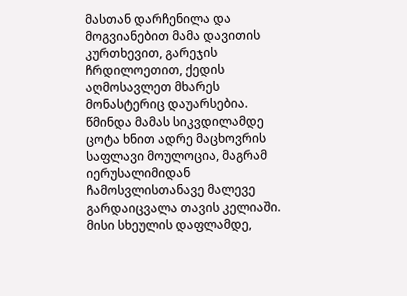მასთან დარჩენილა და მოგვიანებით მამა დავითის კურთხევით, გარეჯის ჩრდილოეთით, ქედის აღმოსავლეთ მხარეს მონასტერიც დაუარსებია. წმინდა მამას სიკვდილამდე ცოტა ხნით ადრე მაცხოვრის საფლავი მოულოცია, მაგრამ იერუსალიმიდან ჩამოსვლისთანავე მალევე გარდაიცვალა თავის კელიაში. მისი სხეულის დაფლამდე,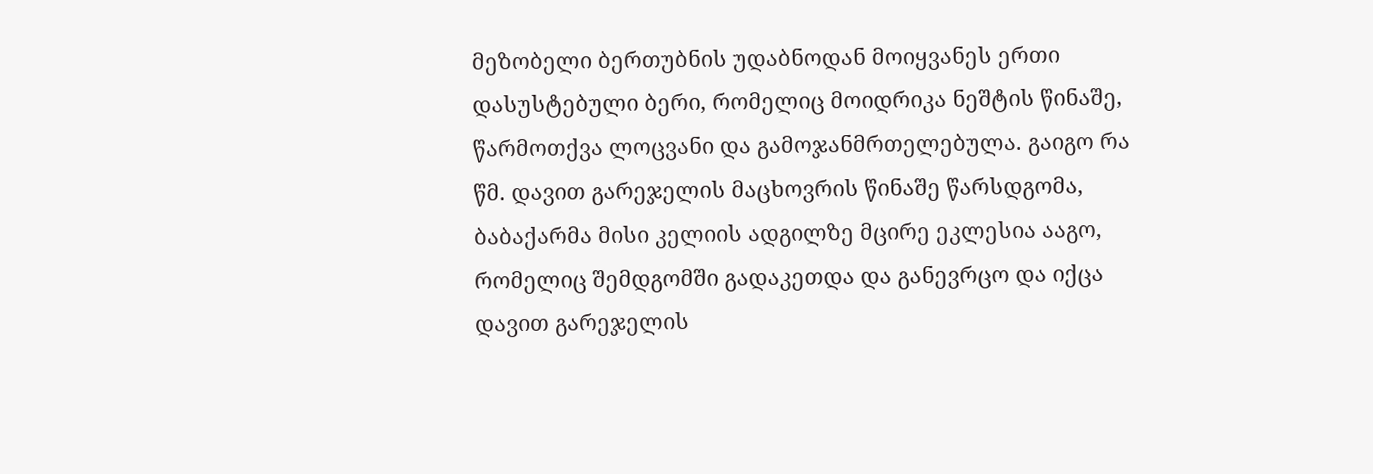მეზობელი ბერთუბნის უდაბნოდან მოიყვანეს ერთი დასუსტებული ბერი, რომელიც მოიდრიკა ნეშტის წინაშე, წარმოთქვა ლოცვანი და გამოჯანმრთელებულა. გაიგო რა წმ. დავით გარეჯელის მაცხოვრის წინაშე წარსდგომა, ბაბაქარმა მისი კელიის ადგილზე მცირე ეკლესია ააგო, რომელიც შემდგომში გადაკეთდა და განევრცო და იქცა დავით გარეჯელის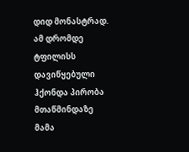დიდ მონასტრად.
ამ დრომდე ტფილისს დავიწყებული ჰქონდა პირობა მთაწმინდაზე მამა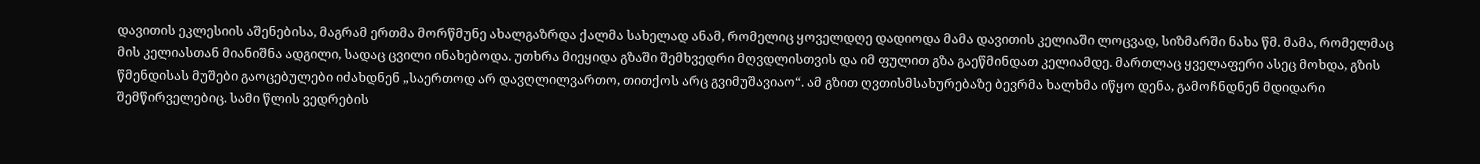დავითის ეკლესიის აშენებისა, მაგრამ ერთმა მორწმუნე ახალგაზრდა ქალმა სახელად ანამ, რომელიც ყოველდღე დადიოდა მამა დავითის კელიაში ლოცვად, სიზმარში ნახა წმ. მამა, რომელმაც მის კელიასთან მიანიშნა ადგილი, სადაც ცვილი ინახებოდა. უთხრა მიეყიდა გზაში შემხვედრი მღვდლისთვის და იმ ფულით გზა გაეწმინდათ კელიამდე. მართლაც ყველაფერი ასეც მოხდა, გზის წმენდისას მუშები გაოცებულები იძახდნენ „საერთოდ არ დავღლილვართო, თითქოს არც გვიმუშავიაო“. ამ გზით ღვთისმსახურებაზე ბევრმა ხალხმა იწყო დენა, გამოჩნდნენ მდიდარი შემწირველებიც. სამი წლის ვედრების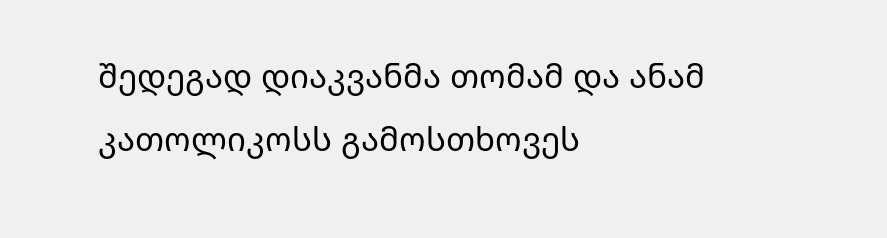შედეგად დიაკვანმა თომამ და ანამ კათოლიკოსს გამოსთხოვეს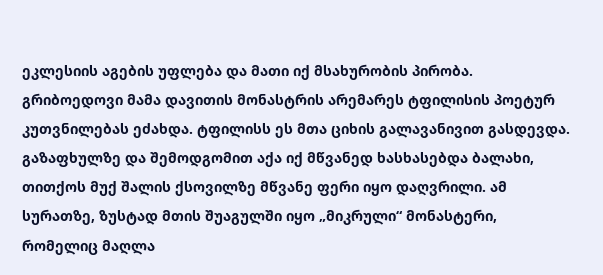ეკლესიის აგების უფლება და მათი იქ მსახურობის პირობა.
გრიბოედოვი მამა დავითის მონასტრის არემარეს ტფილისის პოეტურ კუთვნილებას ეძახდა. ტფილისს ეს მთა ციხის გალავანივით გასდევდა. გაზაფხულზე და შემოდგომით აქა იქ მწვანედ ხასხასებდა ბალახი, თითქოს მუქ შალის ქსოვილზე მწვანე ფერი იყო დაღვრილი. ამ სურათზე, ზუსტად მთის შუაგულში იყო „მიკრული“ მონასტერი, რომელიც მაღლა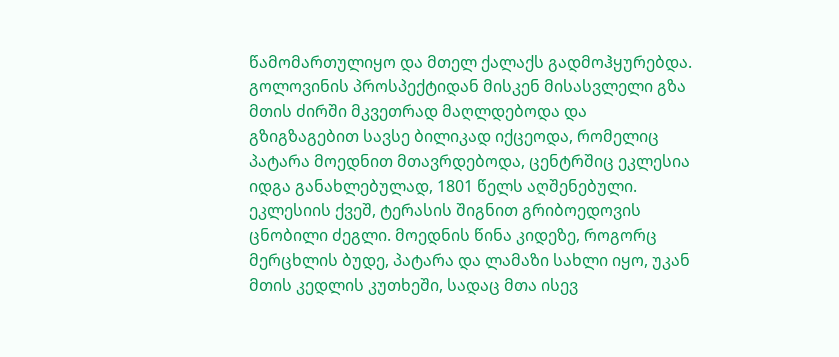წამომართულიყო და მთელ ქალაქს გადმოჰყურებდა. გოლოვინის პროსპექტიდან მისკენ მისასვლელი გზა მთის ძირში მკვეთრად მაღლდებოდა და გზიგზაგებით სავსე ბილიკად იქცეოდა, რომელიც პატარა მოედნით მთავრდებოდა, ცენტრშიც ეკლესია იდგა განახლებულად, 1801 წელს აღშენებული. ეკლესიის ქვეშ, ტერასის შიგნით გრიბოედოვის ცნობილი ძეგლი. მოედნის წინა კიდეზე, როგორც მერცხლის ბუდე, პატარა და ლამაზი სახლი იყო, უკან მთის კედლის კუთხეში, სადაც მთა ისევ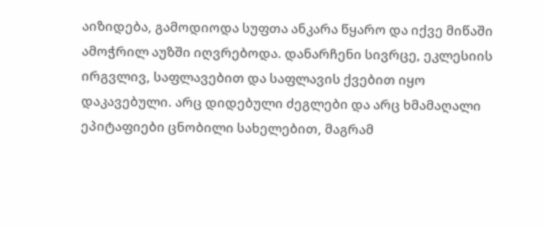აიზიდება, გამოდიოდა სუფთა ანკარა წყარო და იქვე მიწაში ამოჭრილ აუზში იღვრებოდა. დანარჩენი სივრცე, ეკლესიის ირგვლივ, საფლავებით და საფლავის ქვებით იყო დაკავებული. არც დიდებული ძეგლები და არც ხმამაღალი ეპიტაფიები ცნობილი სახელებით, მაგრამ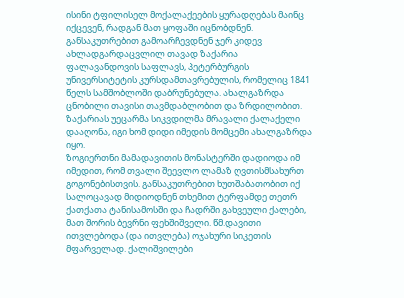ისინი ტფილისელ მოქალაქეების ყურადღებას მაინც იქცევენ, რადგან მათ ყოფაში იცნობდნენ. განსაკუთრებით გამოარჩევდნენ ჯერ კიდევ ახლადგარდაცვლილ თავად ზაქარია ფალავანდოვის საფლავს, პეტერბურგის უნივერსიტეტის კურსდამთავრებულის, რომელიც 1841 წელს სამშობლოში დაბრუნებულა. ახალგაზრდა ცნობილი თავისი თავმდაბლობით და ზრდილობით. ზაქარიას უეცარმა სიკვდილმა მრავალი ქალაქელი დააღონა, იგი ხომ დიდი იმედის მომცემი ახალგაზრდა იყო.
ზოგიერთნი მამადავითის მონასტერში დადიოდა იმ იმედით, რომ თვალი შეევლო ლამაზ ღვთისმსახურთ გოგონებისთვის. განსაკუთრებით ხუთშაბათობით იქ სალოცავად მიდიოდნენ თხემით ტერფამდე თეთრ ქათქათა ტანისამოსში და ჩადრში გახვეული ქალები, მათ შორის ბევრნი ფეხშიშველი. წმ.დავითი ითვლებოდა (და ითვლება) ოჯახური სიკეთის მფარველად. ქალიშვილები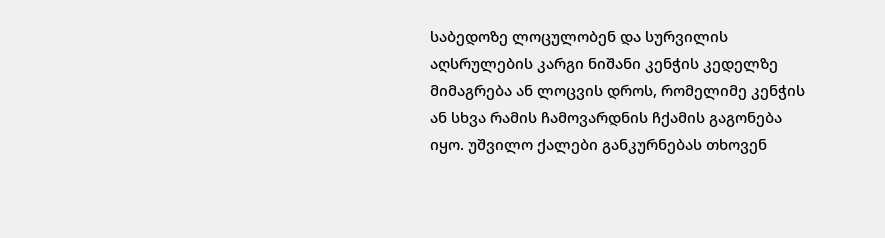საბედოზე ლოცულობენ და სურვილის აღსრულების კარგი ნიშანი კენჭის კედელზე მიმაგრება ან ლოცვის დროს, რომელიმე კენჭის ან სხვა რამის ჩამოვარდნის ჩქამის გაგონება იყო. უშვილო ქალები განკურნებას თხოვენ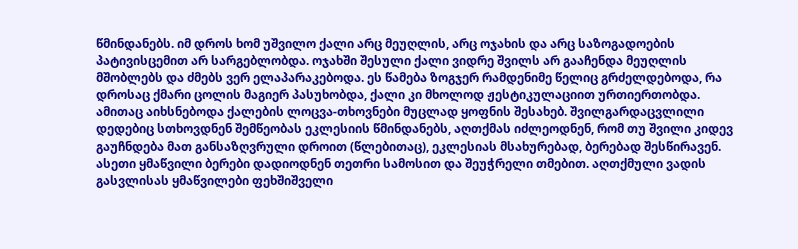წმინდანებს. იმ დროს ხომ უშვილო ქალი არც მეუღლის, არც ოჯახის და არც საზოგადოების პატივისცემით არ სარგებლობდა. ოჯახში შესული ქალი ვიდრე შვილს არ გააჩენდა მეუღლის მშობლებს და ძმებს ვერ ელაპარაკებოდა. ეს წამება ზოგჯერ რამდენიმე წელიც გრძელდებოდა, რა დროსაც ქმარი ცოლის მაგიერ პასუხობდა, ქალი კი მხოლოდ ჟესტიკულაციით ურთიერთობდა. ამითაც აიხსნებოდა ქალების ლოცვა-თხოვნები მუცლად ყოფნის შესახებ. შვილგარდაცვლილი დედებიც სთხოვდნენ შემწეობას ეკლესიის წმინდანებს, აღთქმას იძლეოდნენ, რომ თუ შვილი კიდევ გაუჩნდება მათ განსაზღვრული დროით (წლებითაც), ეკლესიას მსახურებად, ბერებად შესწირავენ. ასეთი ყმაწვილი ბერები დადიოდნენ თეთრი სამოსით და შეუჭრელი თმებით. აღთქმული ვადის გასვლისას ყმაწვილები ფეხშიშველი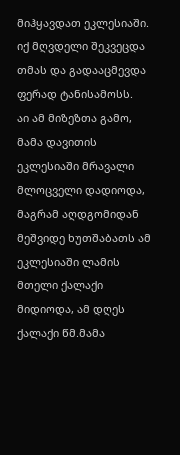მიჰყავდათ ეკლესიაში. იქ მღვდელი შეკვეცდა თმას და გადააცმევდა ფერად ტანისამოსს.
აი ამ მიზეზთა გამო, მამა დავითის ეკლესიაში მრავალი მლოცველი დადიოდა, მაგრამ აღდგომიდან მეშვიდე ხუთშაბათს ამ ეკლესიაში ლამის მთელი ქალაქი მიდიოდა, ამ დღეს ქალაქი წმ.მამა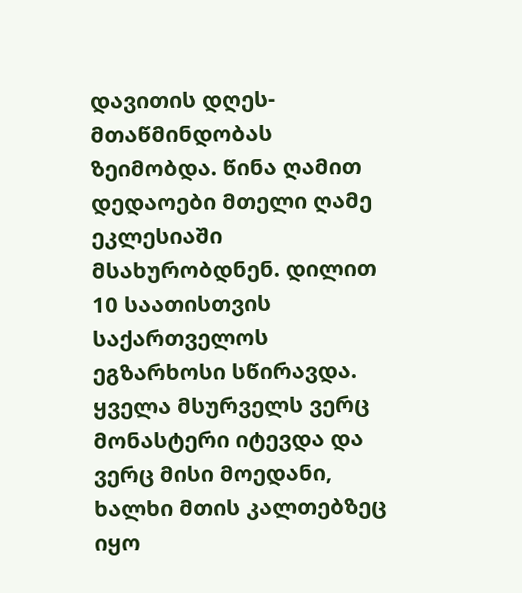დავითის დღეს-მთაწმინდობას ზეიმობდა. წინა ღამით დედაოები მთელი ღამე ეკლესიაში მსახურობდნენ. დილით 10 საათისთვის საქართველოს ეგზარხოსი სწირავდა. ყველა მსურველს ვერც მონასტერი იტევდა და ვერც მისი მოედანი, ხალხი მთის კალთებზეც იყო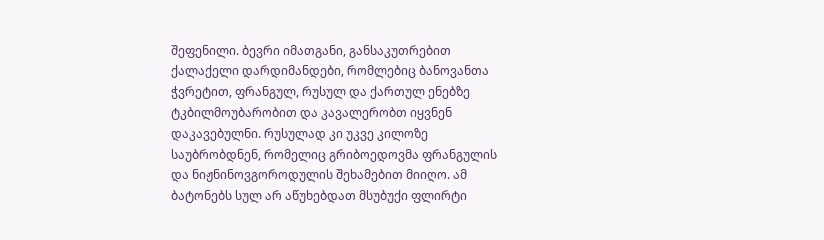შეფენილი. ბევრი იმათგანი, განსაკუთრებით ქალაქელი დარდიმანდები, რომლებიც ბანოვანთა ჭვრეტით, ფრანგულ, რუსულ და ქართულ ენებზე ტკბილმოუბარობით და კავალერობთ იყვნენ დაკავებულნი. რუსულად კი უკვე კილოზე საუბრობდნენ, რომელიც გრიბოედოვმა ფრანგულის და ნიჟნინოვგოროდულის შეხამებით მიიღო. ამ ბატონებს სულ არ აწუხებდათ მსუბუქი ფლირტი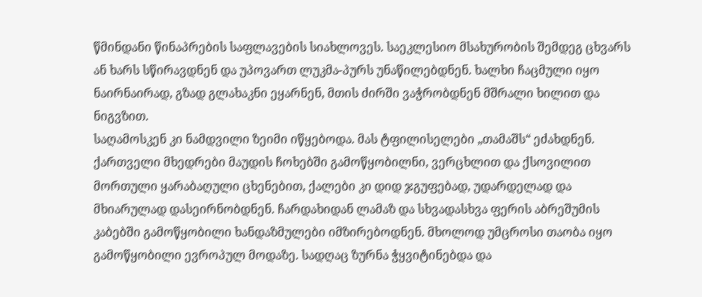წმინდანი წინაპრების საფლავების სიახლოვეს. საეკლესიო მსახურობის შემდეგ ცხვარს ან ხარს სწირავდნენ და უპოვართ ლუკმა-პურს უნაწილებდნენ. ხალხი ჩაცმული იყო ნაირნაირად, გზად გლახაკნი ეყარნენ, მთის ძირში ვაჭრობდნენ მშრალი ხილით და ნიგვზით.
საღამოსკენ კი ნამდვილი ზეიმი იწყებოდა. მას ტფილისელები „თამაშს“ ეძახდნენ. ქართველი მხედრები მაუდის ჩოხებში გამოწყობილნი, ვერცხლით და ქსოვილით მორთული ყარაბაღული ცხენებით, ქალები კი დიდ ჯგუფებად, უდარდელად და მხიარულად დასეირნობდნენ. ჩარდახიდან ლამაზ და სხვადასხვა ფერის აბრეშუმის კაბებში გამოწყობილი ხანდაზმულები იმზირებოდნენ. მხოლოდ უმცროსი თაობა იყო გამოწყობილი ევროპულ მოდაზე. სადღაც ზურნა ჭყვიტინებდა და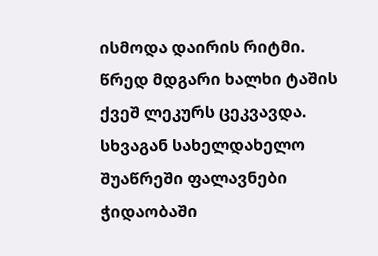ისმოდა დაირის რიტმი. წრედ მდგარი ხალხი ტაშის ქვეშ ლეკურს ცეკვავდა. სხვაგან სახელდახელო შუაწრეში ფალავნები ჭიდაობაში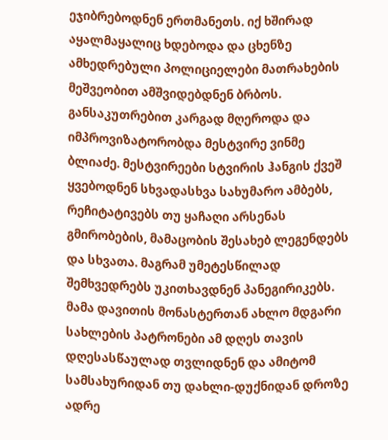ეჯიბრებოდნენ ერთმანეთს. იქ ხშირად აყალმაყალიც ხდებოდა და ცხენზე ამხედრებული პოლიციელები მათრახების მეშვეობით ამშვიდებდნენ ბრბოს. განსაკუთრებით კარგად მღეროდა და იმპროვიზატორობდა მესტვირე ვინმე ბლიაძე. მესტვირეები სტვირის ჰანგის ქვეშ ყვებოდნენ სხვადასხვა სახუმარო ამბებს, რეჩიტატივებს თუ ყაჩაღი არსენას გმირობების, მამაცობის შესახებ ლეგენდებს და სხვათა. მაგრამ უმეტესწილად შემხვედრებს უკითხავდნენ პანეგირიკებს. მამა დავითის მონასტერთან ახლო მდგარი სახლების პატრონები ამ დღეს თავის დღესასწაულად თვლიდნენ და ამიტომ სამსახურიდან თუ დახლი-დუქნიდან დროზე ადრე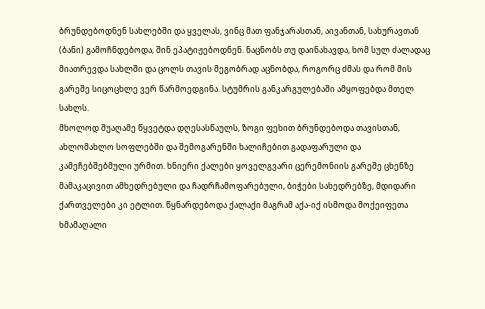ბრუნდებოდნენ სახლებში და ყველას, ვინც მათ ფანჯარასთან, აივანთან, სახურავთან (ბანი) გამოჩნდებოდა, შინ ეპატიჟებოდნენ. ნაცნობს თუ დაინახავდა, ხომ სულ ძალადაც მიათრევდა სახლში და ცოლს თავის მეგობრად აცნობდა, როგორც ძმას და რომ მის გარეშე სიცოცხლე ვერ წარმოედგინა. სტუმრის განკარგულებაში ამყოფებდა მთელ სახლს.
მხოლოდ შუაღამე წყვეტდა დღესასწაულს, ზოგი ფეხით ბრუნდებოდა თავისთან, ახლომახლო სოფლებში და შემოგარენში ხალიჩებით გადაფარული და კამეჩებშებმული ურმით. ხნიერი ქალები ყოველგვარი ცერემონიის გარეშე ცხენზე მამაკაცივით ამხედრებული და ჩადრჩამოფარებული, ბიჭები სახედრებზე, მდიდარი ქართველები კი ეტლით. წყნარდებოდა ქალაქი მაგრამ აქა-იქ ისმოდა მოქეიფეთა ხმამაღალი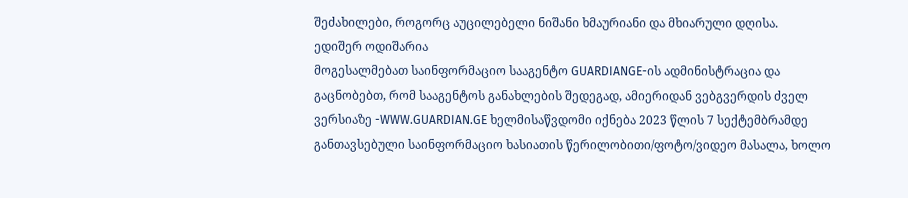შეძახილები, როგორც აუცილებელი ნიშანი ხმაურიანი და მხიარული დღისა.
ედიშერ ოდიშარია
მოგესალმებათ საინფორმაციო სააგენტო GUARDIANGE-ის ადმინისტრაცია და გაცნობებთ, რომ სააგენტოს განახლების შედეგად, ამიერიდან ვებგვერდის ძველ ვერსიაზე -WWW.GUARDIAN.GE ხელმისაწვდომი იქნება 2023 წლის 7 სექტემბრამდე განთავსებული საინფორმაციო ხასიათის წერილობითი/ფოტო/ვიდეო მასალა, ხოლო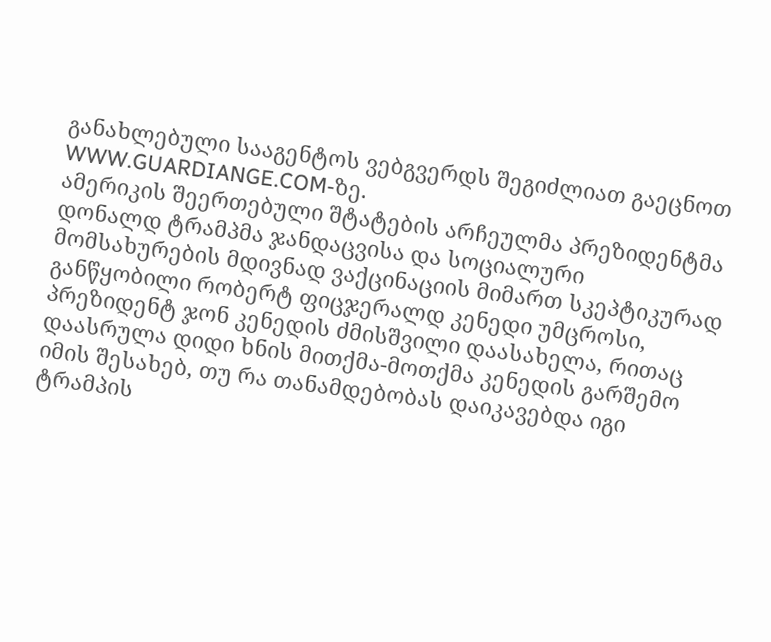განახლებული სააგენტოს ვებგვერდს შეგიძლიათ გაეცნოთ WWW.GUARDIANGE.COM-ზე.
ამერიკის შეერთებული შტატების არჩეულმა პრეზიდენტმა დონალდ ტრამპმა ჯანდაცვისა და სოციალური მომსახურების მდივნად ვაქცინაციის მიმართ სკეპტიკურად განწყობილი რობერტ ფიცჯერალდ კენედი უმცროსი, პრეზიდენტ ჯონ კენედის ძმისშვილი დაასახელა, რითაც დაასრულა დიდი ხნის მითქმა-მოთქმა კენედის გარშემო იმის შესახებ, თუ რა თანამდებობას დაიკავებდა იგი ტრამპის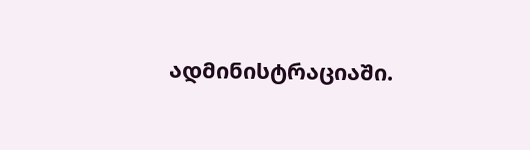ადმინისტრაციაში.